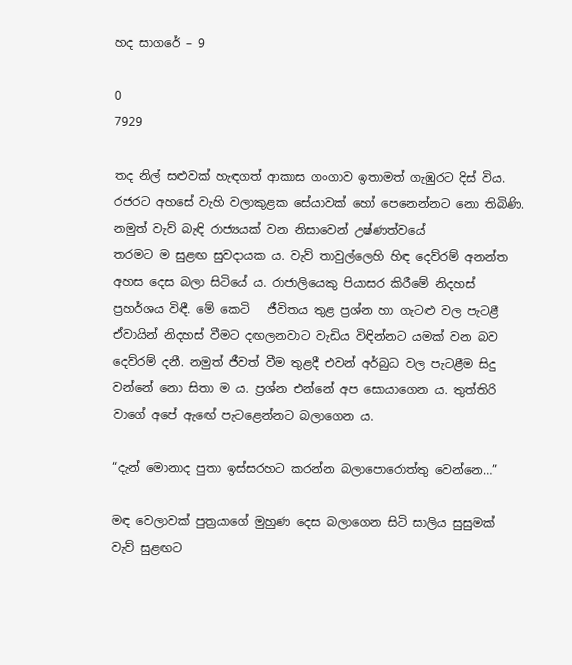හද සාගරේ – 9

0
7929

තද නිල් සළුවක් හැඳගත් ආකාස ගංගාව ඉතාමත් ගැඹුරට දිස් විය. රජරට අහසේ වැහි වලාකුළක සේයාවක් හෝ පෙනෙන්නට නො තිබිණි. නමුත් වැව් බැඳි රාජ්‍යයක් වන නිසාවෙන් උෂ්ණත්වයේ            තරමට ම සුළඟ සුවදායක ය. වැව් තාවුල්ලෙහි හිඳ දෙව්රම් අනන්ත අහස දෙස බලා සිටියේ ය. රාජාලියෙකු පියාසර කිරීමේ නිදහස් ප්‍රහර්ශය විඳී. මේ කෙටි   ජීවිතය තුළ ප්‍රශ්න හා ගැටළු වල පැටළී ඒවායින් නිදහස් වීමට දඟලනවාට වැඩිය විඳින්නට යමක් වන බව දෙව්රම් දනී. නමුත් ජීවත් වීම තුළදී එවන් අර්බුධ වල පැටළීම සිදු වන්නේ නො සිතා ම ය. ප්‍රශ්න එන්නේ අප සොයාගෙන ය. තුත්තිරි වාගේ අපේ ඇඟේ පැටළෙන්නට බලාගෙන ය.

“දැන් මොනාද පුතා ඉස්සරහට කරන්න බලාපොරොත්තු වෙන්නෙ…”

මඳ වෙලාවක් පුත්‍රයාගේ මුහුණ දෙස බලාගෙන සිටි සාලිය සුසුමක් වැව් සුළඟට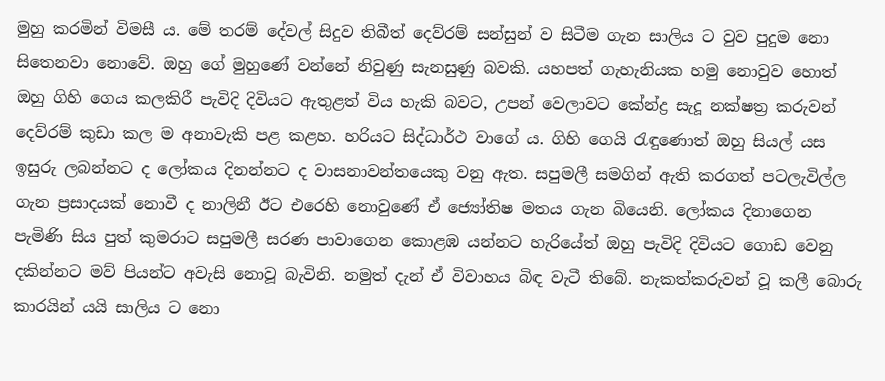මුහු කරමින් විමසී ය. මේ තරම් දේවල් සිදුව තිබීත් දෙව්රම් සන්සුන් ව සිටීම ගැන සාලිය ට වුව පුදුම නො සිතෙනවා නොවේ. ඔහු ගේ මුහුණේ වන්නේ නිවුණු සැනසුණු බවකි. යහපත් ගැහැනියක හමු නොවුව හොත් ඔහු ගිහි ගෙය කලකිරී පැවිදි දිවියට ඇතුළත් විය හැකි බවට, උපන් වෙලාවට කේන්ද්‍ර සැදූ නක්ෂත්‍ර කරුවන් දෙව්රම් කුඩා කල ම අනාවැකි පළ කළහ. හරියට සිද්ධාර්ථ වාගේ ය. ගිහි ගෙයි රැඳුණොත් ඔහු සියල් යස ඉසුරු ලබන්නට ද ලෝකය දිනන්නට ද වාසනාවන්තයෙකු වනු ඇත. සපුමලී සමගින් ඇති කරගත් පටලැවිල්ල ගැන ප්‍රසාදයක් නොවී ද නාලිනී ඊට එරෙහි නොවුණේ ඒ ජ්‍යෝතිෂ මතය ගැන බියෙනි. ලෝකය දිනාගෙන පැමිණි සිය පුත් කුමරාට සපුමලී සරණ පාවාගෙන කොළඹ යන්නට හැරියේත් ඔහු පැවිදි දිවියට ගොඩ වෙනු දකින්නට මව් පියන්ට අවැසි නොවූ බැවිනි. නමුත් දැන් ඒ විවාහය බිඳ වැටී තිබේ. නැකත්කරුවන් වූ කලී බොරු කාරයින් යයි සාලිය ට නො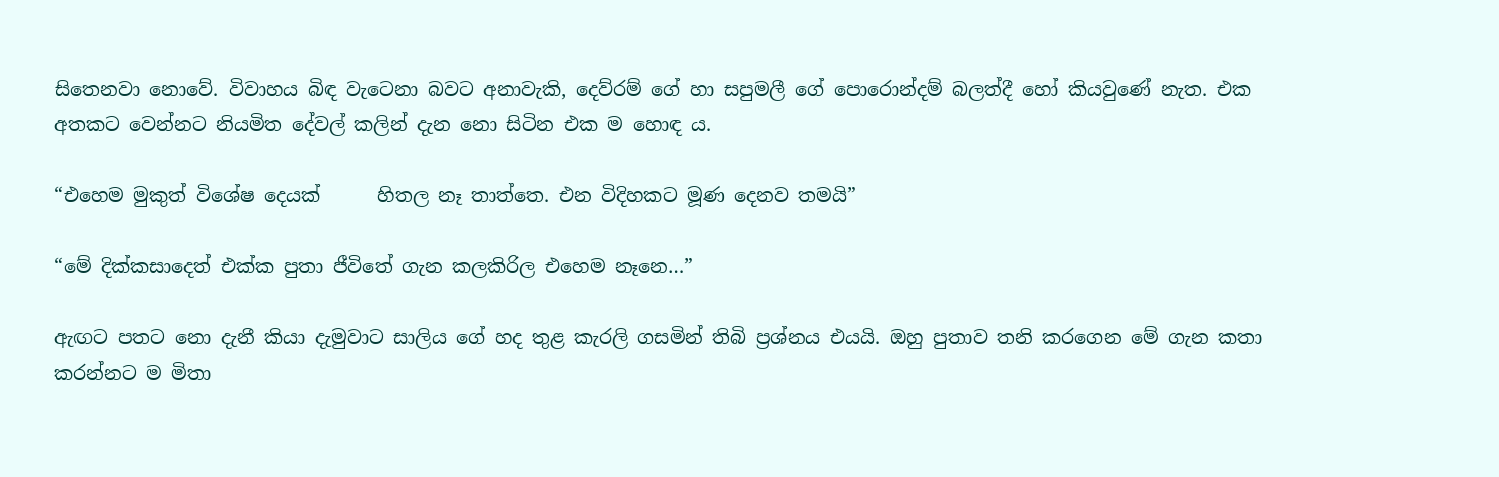සිතෙනවා නොවේ. විවාහය බිඳ වැටෙනා බවට අනාවැකි, දෙව්රම් ගේ හා සපුමලී ගේ පොරොන්දම් බලත්දී හෝ කියවුණේ නැත. එක අතකට වෙන්නට නියමිත දේවල් කලින් දැන නො සිටින එක ම හොඳ ය.

“එහෙම මුකුත් විශේෂ දෙයක්      හිතල නෑ තාත්තෙ. එන විදිහකට මූණ දෙනව තමයි”

“මේ දික්කසාදෙත් එක්ක පුතා ජීවිතේ ගැන කලකිරිල එහෙම නෑනෙ…”

ඇඟට පතට නො දැනී කියා දැමුවාට සාලිය ගේ හද තුළ කැරලි ගසමින් තිබි ප්‍රශ්නය එයයි. ඔහු පුතාව තනි කරගෙන මේ ගැන කතා කරන්නට ම මිතා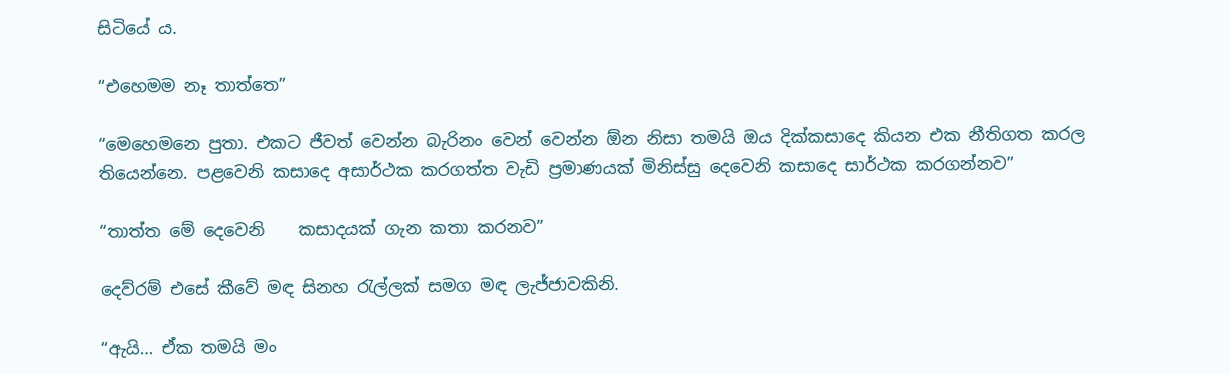සිටියේ ය.

“එහෙමම නෑ තාත්තෙ”

“මෙහෙමනෙ පුතා. එකට ජීවත් වෙන්න බැරිනං වෙන් වෙන්න ඕන නිසා තමයි ඔය දික්කසාදෙ කියන එක නීතිගත කරල තියෙන්නෙ. පළවෙනි කසාදෙ අසාර්ථක කරගත්ත වැඩි ප්‍රමාණයක් මිනිස්සු දෙවෙනි කසාදෙ සාර්ථක කරගන්නව”

“තාත්ත මේ දෙවෙනි    කසාදයක් ගැන කතා කරනව”

දෙව්රම් එසේ කීවේ මඳ සිනහ රැල්ලක් සමග මඳ ලැජ්ජාවකිනි.

“ඇයි… ඒක තමයි මං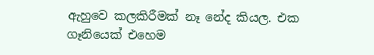ඇහුවෙ කලකිරීමක් නෑ නේද කියල. එක ගෑනියෙක් එහෙම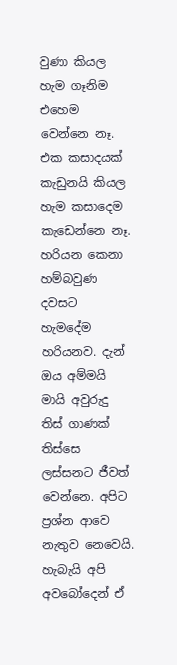වුණා කියල හැම ගෑනිම එහෙම වෙන්නෙ නෑ. එක කසාදයක් කැඩුනයි කියල හැම කසාදෙම කැඩෙන්නෙ නෑ. හරියන කෙනා හම්බවුණ දවසට හැමදේම හරියනව. දැන් ඔය අම්මයි මායි අවුරුදු තිස් ගාණක් තිස්සෙ ලස්සනට ජීවත් වෙන්නෙ. අපිට ප්‍රශ්න ආවෙ නැතුව නෙවෙයි. හැබැයි අපි අවබෝදෙන් ඒ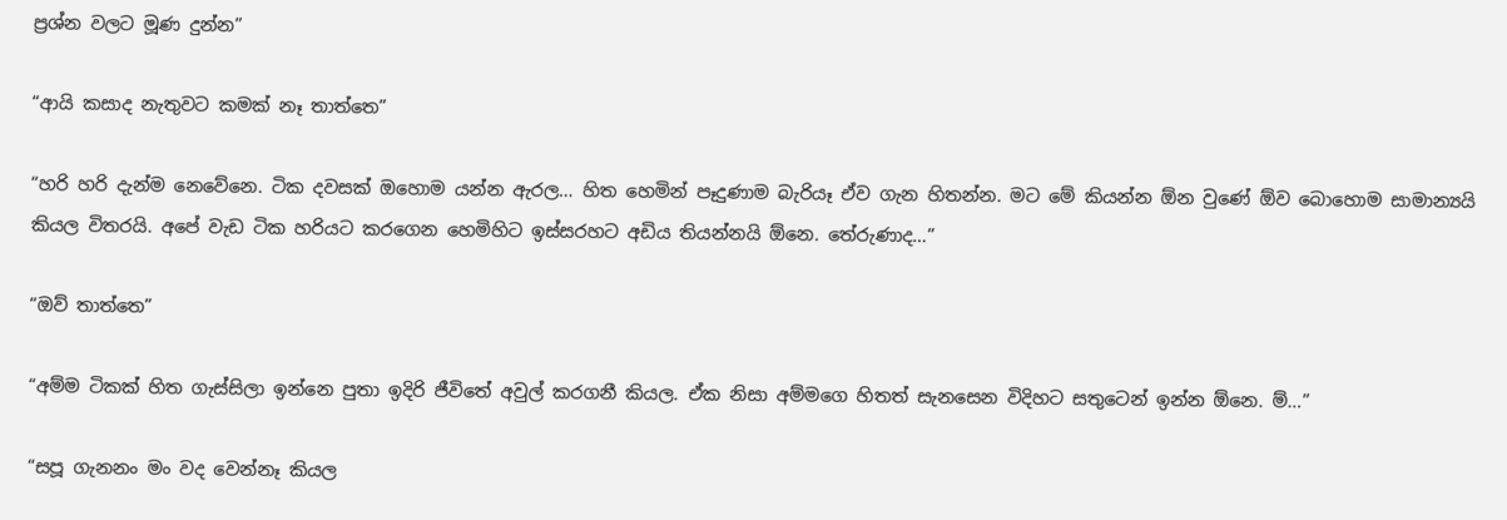ප්‍රශ්න වලට මූණ දුන්න”

“ආයි කසාද නැතුවට කමක් නෑ තාත්තෙ”

“හරි හරි දැන්ම නෙවේනෙ. ටික දවසක් ඔහොම යන්න ඇරල… හිත හෙමින් පෑදුණාම බැරියෑ ඒව ගැන හිතන්න. මට මේ කියන්න ඕන වුණේ ඕව බොහොම සාමාන්‍යයි කියල විතරයි. අපේ වැඩ ටික හරියට කරගෙන හෙමිහිට ඉස්සරහට අඩිය තියන්නයි ඕනෙ. තේරුණාද…”

“ඔව් තාත්තෙ”

“අම්ම ටිකක් හිත ගැස්සිලා ඉන්නෙ පුතා ඉදිරි ජීවිතේ අවුල් කරගනී කියල. ඒක නිසා අම්මගෙ හිතත් සැනසෙන විදිහට සතුටෙන් ඉන්න ඕනෙ. ම්…”

“සපූ ගැනනං මං වද වෙන්නෑ කියල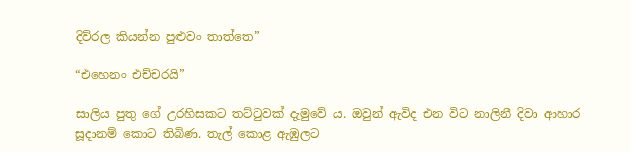දිව්රල කියන්න පුළුවං තාත්තෙ”

“එහෙනං එච්චරයි”

සාලිය පුතු ගේ උරහිසකට තට්ටුවක් දැමුවේ ය. ඔවුන් ඇවිද එන විට නාලිනී දිවා ආහාර සූදානම් කොට තිබිණ. තැල් කොළ ඇඹුලට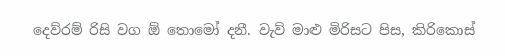දෙව්රම් රිසි වග ඕ තොමෝ දනී. වැව් මාළු මිරිසට පිස, කිරිකොස්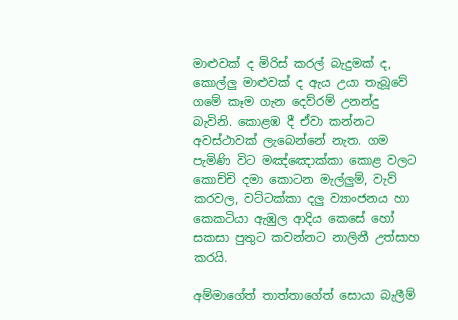මාළුවක් ද මිරිස් කරල් බැදුමක් ද, කොල්ලු මාළුවක් ද ඇය උයා තැබූවේ ගමේ කෑම ගැන දෙව්රම් උනන්දු බැවිනි. කොළඹ දී ඒවා කන්නට අවස්ථාවක් ලැබෙන්නේ නැත. ගම පැමිණි විට මඤ්ඤොක්කා කොළ වලට කොච්චි දමා කොටන මැල්ලුම්, වැව් කරවල, වට්ටක්කා දලු ව්‍යාංජනය හා කෙකටියා ඇඹුල ආදිය කෙසේ හෝ සකසා පුතුට කවන්නට නාලිනී උත්සාහ කරයි.

අම්මාගේත් තාත්තාගේත් සොයා බැලීම්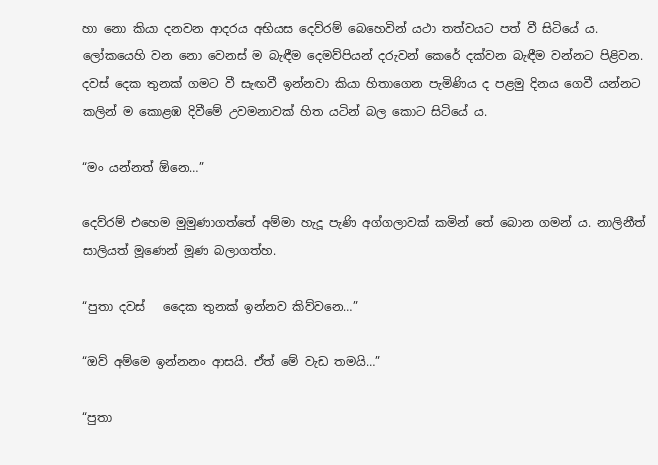හා නො කියා දනවන ආදරය අභියස දෙව්රම් බෙහෙවින් යථා තත්වයට පත් වී සිටියේ ය. ලෝකයෙහි වන නො වෙනස් ම බැඳීම දෙමව්පියන් දරුවන් කෙරේ දක්වන බැඳීම වන්නට පිළිවන. දවස් දෙක තුනක් ගමට වී සැඟවී ඉන්නවා කියා හිතාගෙන පැමිණිය ද පළමු දිනය ගෙවී යන්නට කලින් ම කොළඹ දිවීමේ උවමනාවක් හිත යටින් බල කොට සිටියේ ය.

“මං යන්නත් ඕනෙ…”

දෙව්රම් එහෙම මුමුණාගත්තේ අම්මා හැදූ පැණි අග්ගලාවක් කමින් තේ බොන ගමන් ය. නාලිනීත් සාලියත් මූණෙන් මූණ බලාගත්හ.

“පුතා දවස්   දෛක තුනක් ඉන්නව කිව්වනෙ…”

“ඔව් අම්මෙ ඉන්නනං ආසයි. ඒත් මේ වැඩ තමයි…”

“පුතා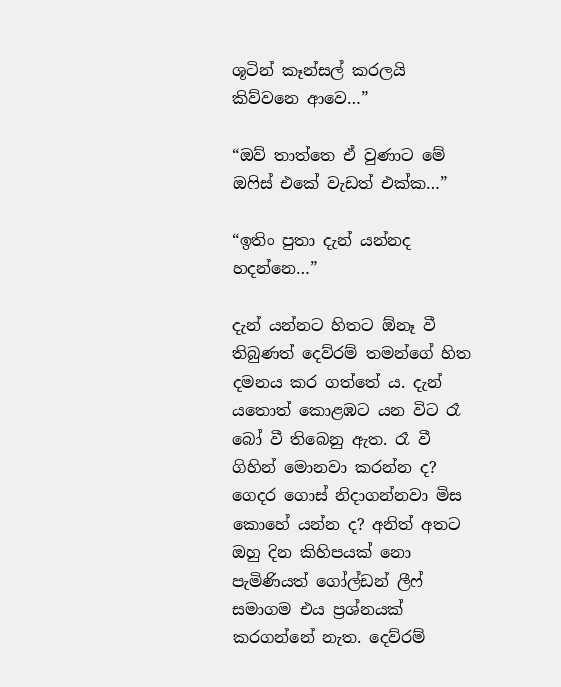ශූටින් කෑන්සල් කරලයි කිව්වනෙ ආවෙ…”

“ඔව් තාත්තෙ ඒ වුණාට මේ ඔෆිස් එකේ වැඩත් එක්ක…”

“ඉතිං පුතා දැන් යන්නද හදන්නෙ…”

දැන් යන්නට හිතට ඕනෑ වී තිබුණත් දෙව්රම් තමන්ගේ හිත දමනය කර ගත්තේ ය. දැන් යතොත් කොළඹට යන විට රෑ බෝ වී තිබෙනු ඇත. රෑ වී ගිහින් මොනවා කරන්න ද? ගෙදර ගොස් නිදාගන්නවා මිස කොහේ යන්න ද? අනිත් අතට ඔහු දින කිහිපයක් නො පැමිණියත් ගෝල්ඩන් ලීෆ් සමාගම එය ප්‍රශ්නයක් කරගන්නේ නැත. දෙව්රම්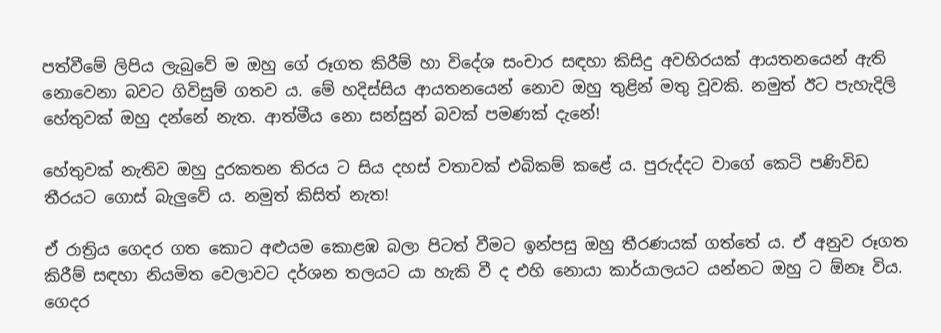පත්වීමේ ලිපිය ලැබුවේ ම ඔහු ගේ රූගත කිරීම් හා විදේශ සංචාර සඳහා කිසිදු අවහිරයක් ආයතනයෙන් ඇති නොවෙනා බවට ගිවිසුම් ගතව ය. මේ හදිස්සිය ආයතනයෙන් නොව ඔහු තුළින් මතු වූවකි. නමුත් ඊට පැහැදිලි හේතුවක් ඔහු දන්නේ නැත. ආත්මීය නො සන්සුන් බවක් පමණක් දැනේ!

හේතුවක් නැතිව ඔහු දුරකතන තිරය ට සිය දහස් වතාවක් එබිකම් කළේ ය. පුරුද්දට වාගේ කෙටි පණිවිඩ තීරයට ගොස් බැලුවේ ය. නමුත් කිසිත් නැත!

ඒ රාත්‍රිය ගෙදර ගත කොට අළුයම කොළඹ බලා පිටත් වීමට ඉන්පසු ඔහු තීරණයක් ගත්තේ ය. ඒ අනුව රූගත කිරීම් සඳහා නියමිත වෙලාවට දර්ශන තලයට යා හැකි වී ද එහි නොයා කාර්යාලයට යන්නට ඔහු ට ඕනෑ විය. ගෙදර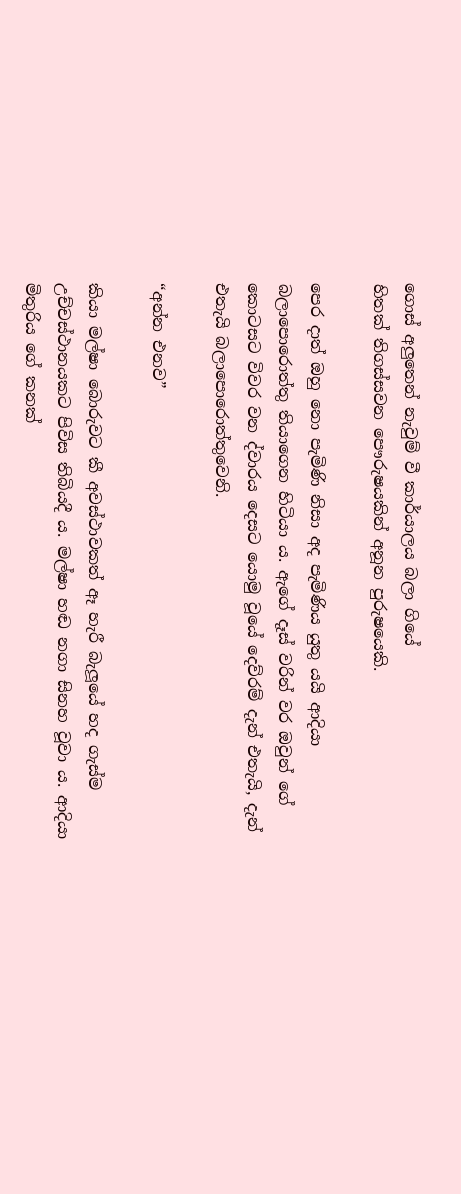ගොස් අලුතෙන් නැවුම් වී කාර්යාලය බලා ගියේ                                                                                                                                                                                                             හිතක් තිගස්සවන පෞරුෂයකින් අනූන පුරුෂයෙකි.

පෙර දාත් ඔහු නො පැමිණි නිසා අද පැමිණිය යුතු යයි ආදියා බලාපොරොත්තු තියාගෙන හිටියා ය. ඇගේ දෑස් වරින් වර ඔවුන් ගේ කොටසට විවර වන ද්වාරය දෙසට යොමු වූයේ දෙව්රම් දැන් එතැයි, දැන් එතැයි බලාපොරොත්තුවෙනි.

“අන්න එනව”

කියා මල්ෂා බොරුවට කී අවස්ථාවකත් ඈ හැරී බැලූයේ හද ගැස්ම උච්චස්ථානයකට පිවිස තිබියදී ය. මල්ෂා හඬ නගා සිනහ වූවා ය. ආදියා මිතුරිය ගේ කනක්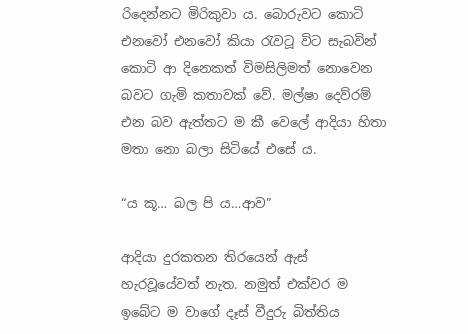රිදෙන්නට මිරිකුවා ය. බොරුවට කොටි එනවෝ එනවෝ කියා රැවටූ විට සැබවින් කොටි ආ දිනෙකත් විමසිලිමත් නොවෙන බවට ගැමි කතාවක් වේ. මල්ෂා දෙව්රම් එන බව ඇත්තට ම කී වෙලේ ආදියා හිතා මතා නො බලා සිටියේ එසේ ය.

“ය කූ… බල පි ය…ආව”

ආදියා දුරකතන තිරයෙන් ඇස් හැරවූයේවත් නැත. නමුත් එක්වර ම ඉබේට ම වාගේ දෑස් වීදුරු බිත්තිය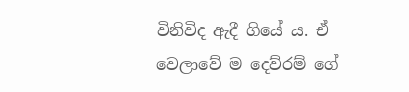විනිවිද ඇදී ගියේ ය. ඒ වෙලාවේ ම දෙව්රම් ගේ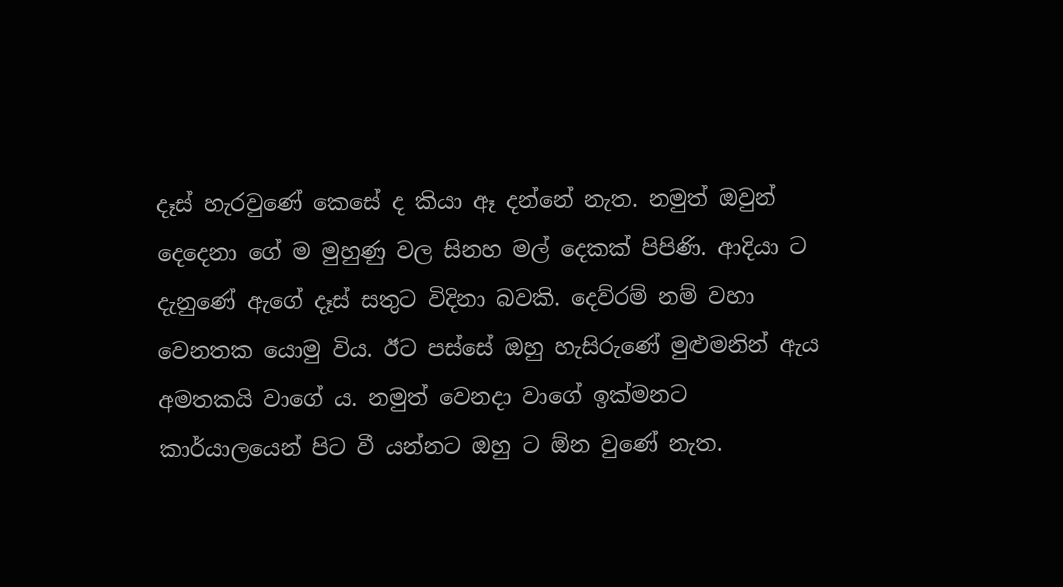දෑස් හැරවුණේ කෙසේ ද කියා ඈ දන්නේ නැත. නමුත් ඔවුන් දෙදෙනා ගේ ම මුහුණු වල සිනහ මල් දෙකක් පිපිණි. ආදියා ට දැනුණේ ඇගේ දෑස් සතුට විදිනා බවකි. දෙව්රම් නම් වහා වෙනතක යොමු විය. ඊට පස්සේ ඔහු හැසිරුණේ මුළුමනින් ඇය අමතකයි වාගේ ය. නමුත් වෙනදා වාගේ ඉක්මනට කාර්යාලයෙන් පිට වී යන්නට ඔහු ට ඕන වුණේ නැත.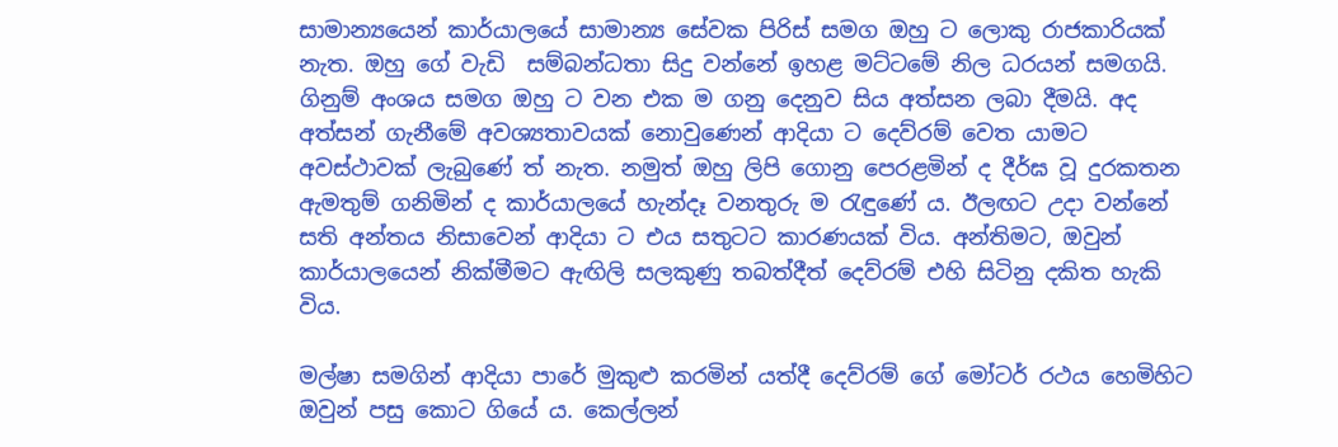සාමාන්‍යයෙන් කාර්යාලයේ සාමාන්‍ය සේවක පිරිස් සමග ඔහු ට ලොකු රාජකාරියක් නැත. ඔහු ගේ වැඩි  සම්බන්ධතා සිදු වන්නේ ඉහළ මට්ටමේ නිල ධරයන් සමගයි. ගිනුම් අංශය සමග ඔහු ට වන එක ම ගනු දෙනුව සිය අත්සන ලබා දීමයි. අද අත්සන් ගැනීමේ අවශ්‍යතාවයක් නොවුණෙන් ආදියා ට දෙව්රම් වෙත යාමට අවස්ථාවක් ලැබුණේ ත් නැත. නමුත් ඔහු ලිපි ගොනු පෙරළමින් ද දීර්ඝ වූ දුරකතන ඇමතුම් ගනිමින් ද කාර්යාලයේ හැන්දෑ වනතුරු ම රැඳුණේ ය. ඊලඟට උදා වන්නේ සති අන්තය නිසාවෙන් ආදියා ට එය සතුටට කාරණයක් විය. අන්තිමට, ඔවුන් කාර්යාලයෙන් නික්මීමට ඇඟිලි සලකුණු තබත්දීත් දෙව්රම් එහි සිටිනු දකිත හැකි විය.

මල්ෂා සමගින් ආදියා පාරේ මුකුළු කරමින් යත්දී දෙව්රම් ගේ මෝටර් රථය හෙමිහිට ඔවුන් පසු කොට ගියේ ය. කෙල්ලන්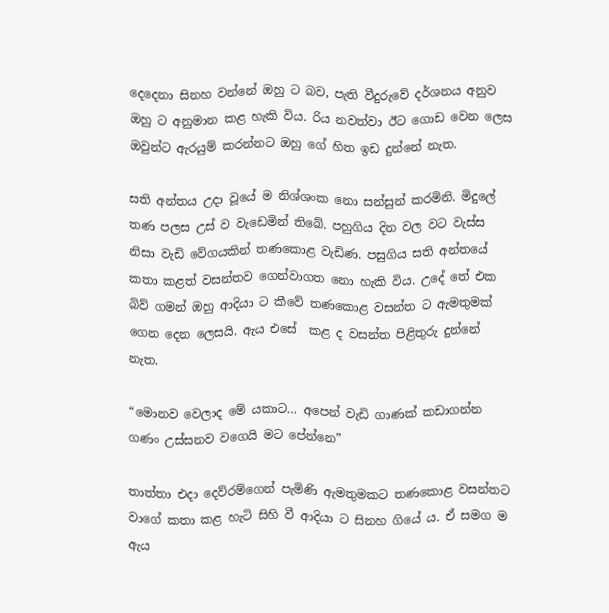දෙදෙනා සිනහ වන්නේ ඔහු ට බව, පැති වීදුරුවේ දර්ශනය අනුව ඔහු ට අනුමාන කළ හැකි විය. රිය නවත්වා ඊට ගොඩ වෙන ලෙස ඔවුන්ට ඇරයුම් කරන්නට ඔහු ගේ හිත ඉඩ දුන්නේ නැත.

සති අන්තය උදා වූයේ ම නිශ්ශංක නො සන්සුන් කරමිනි. මිදුලේ තණ පලස උස්‍ ව වැඩෙමින් තිබේ. පහුගිය දින වල වට වැස්ස නිසා වැඩි වේගයකින් තණකොළ වැඩිණ. පසුගිය සති අන්තයේ කතා කළත් වසන්තව ගෙන්වාගත නො හැකි විය. උදේ තේ එක බිව් ගමන් ඔහු ආදියා ට කීවේ තණකොළ වසන්ත ට ඇමතුමක් ගෙන දෙන ලෙසයි. ඇය එසේ  කළ ද වසන්ත පිළිතුරු දුන්නේ නැත.

“මොනව වෙලාද මේ යකාට… අපෙන් වැඩි ගාණක් කඩාගන්න ගණං උස්සනව වගෙයි මට පේන්නෙ”

තාත්තා එදා දෙව්රම්ගෙන් පැමිණි ඇමතුමකට තණකොළ වසන්තට වාගේ කතා කළ හැටි සිහි වී ආදියා ට සිනහ ගියේ ය. ඒ සමග ම ඇය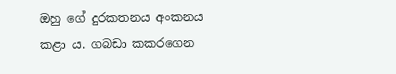ඔහු ගේ දුරකතනය අංකනය කළා ය. ගබඩා කකරගෙන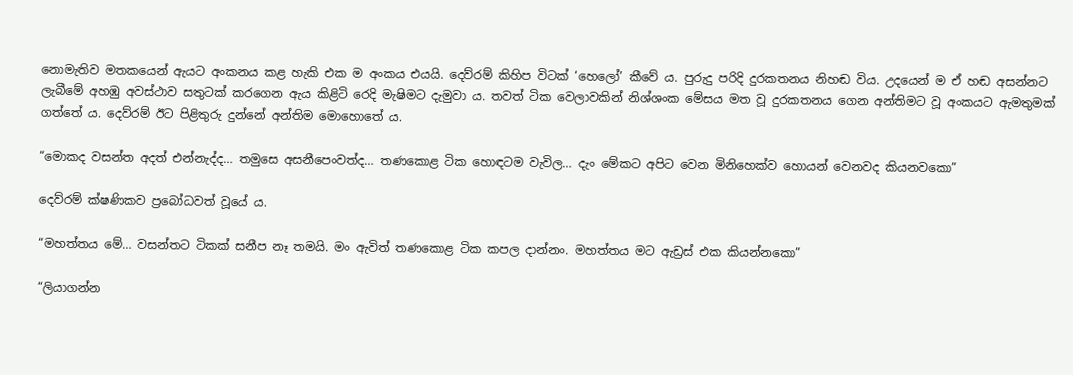නොමැතිව මතකයෙන් ඇයට අංකනය කළ හැකි එක ම අංකය එයයි. දෙව්රම් කිහිප විටක් ‘හෙලෝ’ කීවේ ය. පුරුදු පරිදි දුරකතනය නිහඬ විය. උදයෙන් ම ඒ හඬ අසන්නට ලැබීමේ අහඹු අවස්ථාව සතුටක් කරගෙන ඇය කිළිටි රෙදි මැෂිමට දැමුවා ය. තවත් ටික වෙලාවකින් නිශ්ශංක මේසය මත වූ දුරකතනය ගෙන අන්තිමට වූ අංකයට ඇමතුමක් ගත්තේ ය. දෙව්රම් ඊට පිළිතුරු දුන්නේ අන්තිම මොහොතේ ය.

“මොකද වසන්ත අදත් එන්නැද්ද… තමුසෙ අසනීපෙංවත්ද… තණකොළ ටික හොඳටම වැවිල… දැං මේකට අපිට වෙන මිනිහෙක්ව හොයන් වෙනවද කියනවකො”

දෙව්රම් ක්ෂණිකව ප්‍රබෝධවත් වූයේ ය.

“මහත්තය මේ… වසන්තට ටිකක් සනීප නෑ තමයි. මං ඇවිත් තණකොළ ටික කපල දාන්නං. මහත්තය මට ඇඩ්‍රස් එක කියන්නකො”

“ලියාගන්න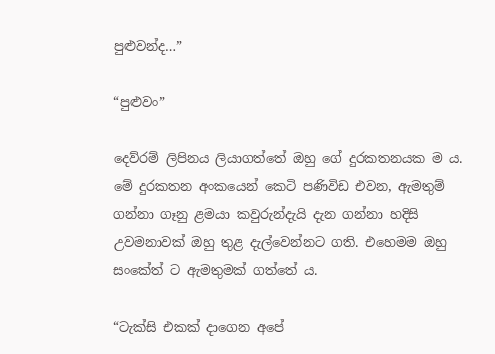පුළුවන්ද…”

“පුළුවං”

දෙව්රම් ලිපිනය ලියාගත්තේ ඔහු ගේ දුරකතනයක ම ය. මේ දුරකතන අංකයෙන් කෙටි පණිවිඩ එවන, ඇමතුම් ගන්නා ගෑනු ළමයා කවුරුන්දැයි දැන ගන්නා හදිසි උවමනාවක් ඔහු තුළ දැල්වෙන්නට ගති. එහෙමම ඔහු සංකේත් ට ඇමතුමක් ගත්තේ ය.

“ටැක්සි එකක් දාගෙන අපේ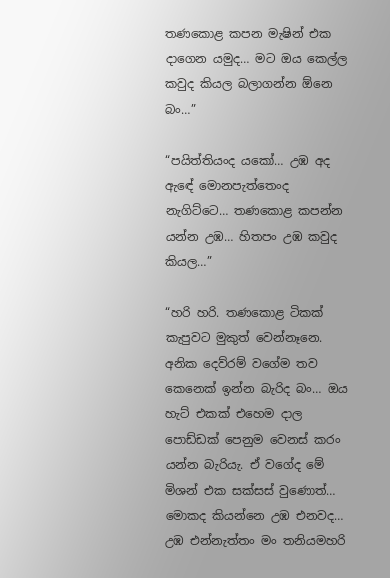තණකොළ කපන මැෂින් එක දාගෙන යමුද… මට ඔය කෙල්ල කවුද කියල බලාගන්න ඕනෙ බං…”

“පයිත්තියංද යකෝ… උඹ අද ඇඳේ මොනපැත්තෙංද නැගිට්ටෙ… තණකොළ කපන්න යන්න උඹ… හිතපං උඹ කවුද කියල…”

“හරි හරි. තණකොළ ටිකක් කැපුවට මුකුත් වෙන්නෑනෙ. අනික දෙව්රම් වගේම තව කෙනෙක් ඉන්න බැරිද බං… ඔය හැට් එකක් එහෙම දාල පොඩ්ඩක් පෙනුම වෙනස් කරං යන්න බැරියැ. ඒ වගේද මේ මිශන් එක සක්සස් වුණොත්… මොකද කියන්නෙ උඹ එනවද… උඹ එන්නැත්තං මං තනියමහරි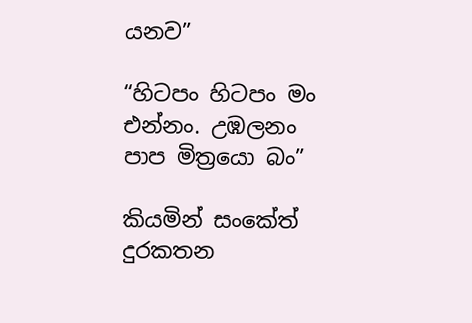යනව”

“හිටපං හිටපං මං එන්නං. උඹලනං පාප මිත්‍රයො බං”

කියමින් සංකේත් දුරකතන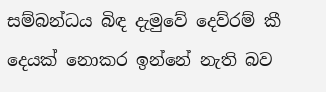සම්බන්ධය බිඳ දැමුවේ දෙව්රම් කී දෙයක් නොකර ඉන්නේ නැති බව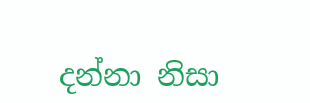දන්නා නිසා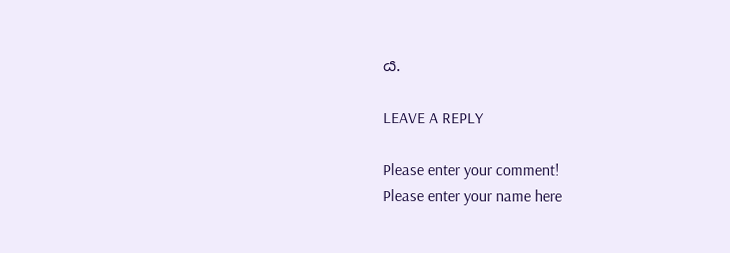ය.

LEAVE A REPLY

Please enter your comment!
Please enter your name here